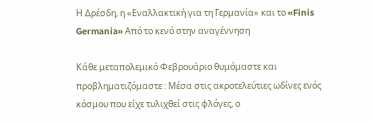Η Δρέσδη, η «Εναλλακτική για τη Γερμανία» και το «Finis Germania» Από το κενό στην αναγέννηση

Κάθε μεταπολεμικό Φεβρουάριο θυμόμαστε και προβληματιζόμαστε : Μέσα στις ακροτελεύτιες ωδίνες ενός κόσμου που είχε τυλιχθεί στις φλόγες, ο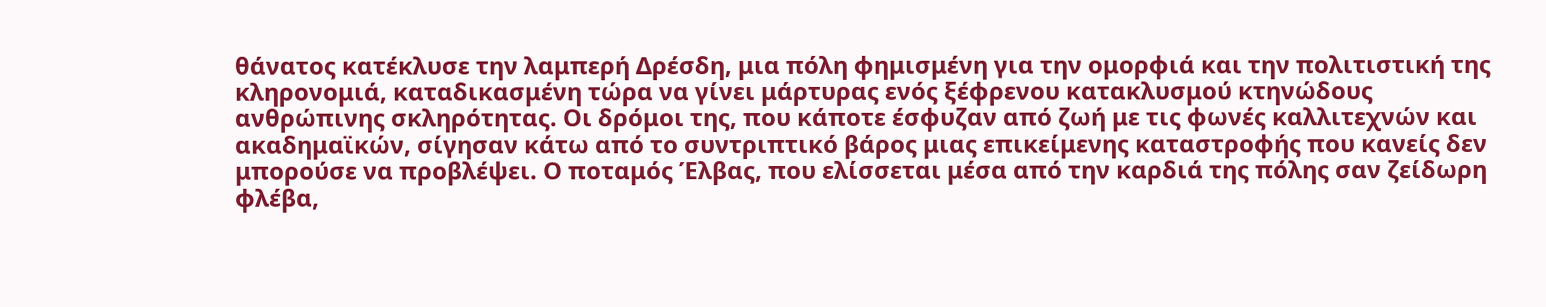θάνατος κατέκλυσε την λαμπερή Δρέσδη, μια πόλη φημισμένη για την ομορφιά και την πολιτιστική της κληρονομιά, καταδικασμένη τώρα να γίνει μάρτυρας ενός ξέφρενου κατακλυσμού κτηνώδους ανθρώπινης σκληρότητας. Οι δρόμοι της, που κάποτε έσφυζαν από ζωή με τις φωνές καλλιτεχνών και ακαδημαϊκών, σίγησαν κάτω από το συντριπτικό βάρος μιας επικείμενης καταστροφής που κανείς δεν μπορούσε να προβλέψει. Ο ποταμός Έλβας, που ελίσσεται μέσα από την καρδιά της πόλης σαν ζείδωρη φλέβα,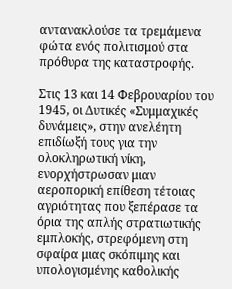αντανακλούσε τα τρεμάμενα φώτα ενός πολιτισμού στα πρόθυρα της καταστροφής.

Στις 13 και 14 Φεβρουαρίου του 1945, οι Δυτικές «Συμμαχικές δυνάμεις», στην ανελέητη επιδίωξή τους για την ολοκληρωτική νίκη, ενορχήστρωσαν μιαν αεροπορική επίθεση τέτοιας αγριότητας που ξεπέρασε τα όρια της απλής στρατιωτικής εμπλοκής, στρεφόμενη στη σφαίρα μιας σκόπιμης και υπολογισμένης καθολικής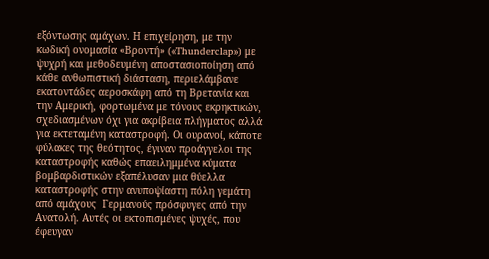εξόντωσης αμάχων. Η επιχείρηση, με την κωδική ονομασία «Βροντή» («Thunderclap») με ψυχρή και μεθοδευμένη αποστασιοποίηση από κάθε ανθωπιστική διάσταση, περιελάμβανε εκατοντάδες αεροσκάφη από τη Βρετανία και την Αμερική, φορτωμένα με τόνους εκρηκτικών, σχεδιασμένων όχι για ακρίβεια πλήγματος αλλά για εκτεταμένη καταστροφή. Οι ουρανοί, κάποτε φύλακες της θεότητος, έγιναν προάγγελοι της καταστροφής καθώς επαειλημμένα κύματα βομβαρδιστικών εξαπέλυσαν μια θύελλα καταστροφής στην ανυποψίαστη πόλη γεμάτη από αμάχους  Γερμανούς πρόσφυγες από την Ανατολή. Αυτές οι εκτοπισμένες ψυχές, που έφευγαν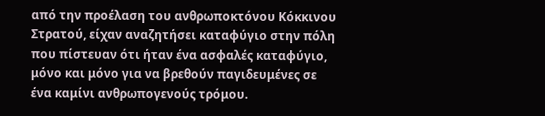από την προέλαση του ανθρωποκτόνου Κόκκινου Στρατού, είχαν αναζητήσει καταφύγιο στην πόλη  που πίστευαν ότι ήταν ένα ασφαλές καταφύγιο, μόνο και μόνο για να βρεθούν παγιδευμένες σε ένα καμίνι ανθρωπογενούς τρόμου.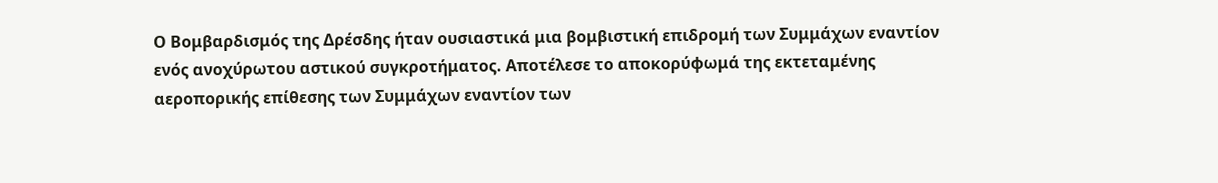Ο Βομβαρδισμός της Δρέσδης ήταν ουσιαστικά μια βομβιστική επιδρομή των Συμμάχων εναντίον ενός ανοχύρωτου αστικού συγκροτήματος. Αποτέλεσε το αποκορύφωμά της εκτεταμένης αεροπορικής επίθεσης των Συμμάχων εναντίον των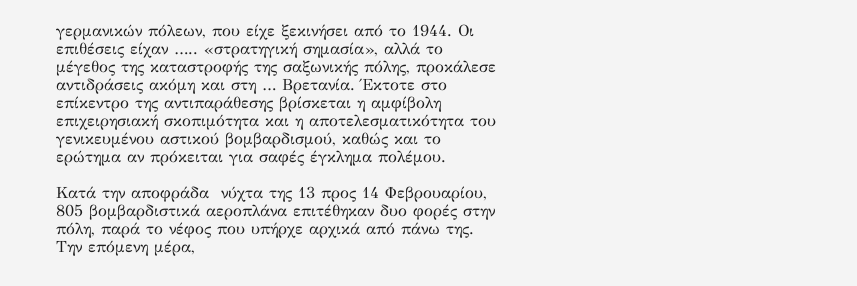γερμανικών πόλεων, που είχε ξεκινήσει από το 1944. Οι επιθέσεις είχαν ….. «στρατηγική σημασία», αλλά το μέγεθος της καταστροφής της σαξωνικής πόλης, προκάλεσε αντιδράσεις ακόμη και στη … Βρετανία. Έκτοτε στο επίκεντρο της αντιπαράθεσης βρίσκεται η αμφίβολη επιχειρησιακή σκοπιμότητα και η αποτελεσματικότητα του γενικευμένου αστικού βομβαρδισμού, καθώς και το ερώτημα αν πρόκειται για σαφές έγκλημα πολέμου.

Κατά την αποφράδα  νύχτα της 13 προς 14 Φεβρουαρίου, 805 βομβαρδιστικά αεροπλάνα επιτέθηκαν δυο φορές στην πόλη, παρά το νέφος που υπήρχε αρχικά από πάνω της.  Την επόμενη μέρα,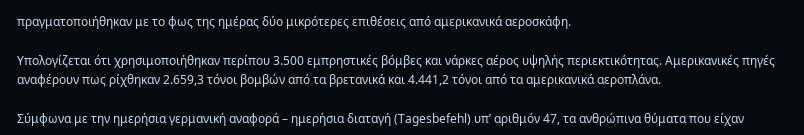πραγματοποιήθηκαν με το φως της ημέρας δύο μικρότερες επιθέσεις από αμερικανικά αεροσκάφη.

Υπολογίζεται ότι χρησιμοποιήθηκαν περίπου 3.500 εμπρηστικές βόμβες και νάρκες αέρος υψηλής περιεκτικότητας. Αμερικανικές πηγές αναφέρουν πως ρίχθηκαν 2.659,3 τόνοι βομβών από τα βρετανικά και 4.441,2 τόνοι από τα αμερικανικά αεροπλάνα.

Σύμφωνα με την ημερήσια γερμανική αναφορά – ημερήσια διαταγή (Tagesbefehl) υπ’ αριθμόν 47, τα ανθρώπινα θύματα που είχαν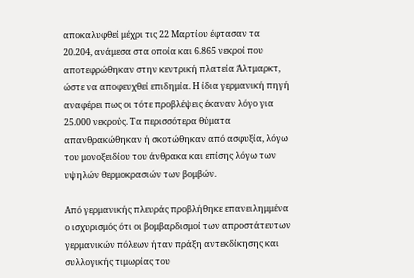αποκαλυφθεί μέχρι τις 22 Μαρτίου έφτασαν τα 20.204, ανάμεσα στα οποία και 6.865 νεκροί που αποτεφρώθηκαν στην κεντρική πλατεία Άλτμαρκτ, ώστε να αποφευχθεί επιδημία. Η ίδια γερμανική πηγή αναφέρει πως οι τότε προβλέψεις έκαναν λόγο για 25.000 νεκρούς. Τα περισσότερα θύματα απανθρακώθηκαν ή σκοτώθηκαν από ασφυξία, λόγω του μονοξειδίου του άνθρακα και επίσης λόγω των υψηλών θερμοκρασιών των βομβών.

Από γερμανικής πλευράς προβλήθηκε επανειλημμένα ο ισχυρισμός ότι οι βομβαρδισμοί των απροστάτευτων γερμανικών πόλεων ήταν πράξη αντεκδίκησης και συλλογικής τιμωρίας του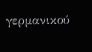γερμανικού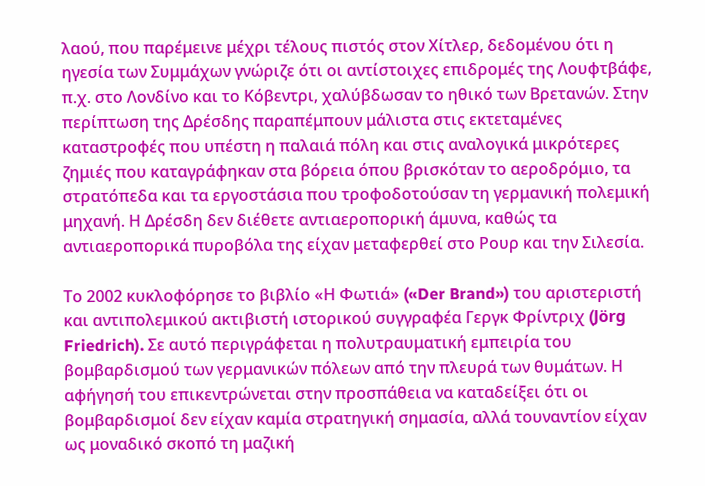λαού, που παρέμεινε μέχρι τέλους πιστός στον Χίτλερ, δεδομένου ότι η ηγεσία των Συμμάχων γνώριζε ότι οι αντίστοιχες επιδρομές της Λουφτβάφε, π.χ. στο Λονδίνο και το Κόβεντρι, χαλύβδωσαν το ηθικό των Βρετανών. Στην περίπτωση της Δρέσδης παραπέμπουν μάλιστα στις εκτεταμένες καταστροφές που υπέστη η παλαιά πόλη και στις αναλογικά μικρότερες ζημιές που καταγράφηκαν στα βόρεια όπου βρισκόταν το αεροδρόμιο, τα στρατόπεδα και τα εργοστάσια που τροφοδοτούσαν τη γερμανική πολεμική μηχανή. Η Δρέσδη δεν διέθετε αντιαεροπορική άμυνα, καθώς τα αντιαεροπορικά πυροβόλα της είχαν μεταφερθεί στο Ρουρ και την Σιλεσία.

Το 2002 κυκλοφόρησε το βιβλίο «Η Φωτιά» («Der Brand») του αριστεριστή και αντιπολεμικού ακτιβιστή ιστορικού συγγραφέα Γεργκ Φρίντριχ (Jörg Friedrich). Σε αυτό περιγράφεται η πολυτραυματική εμπειρία του βομβαρδισμού των γερμανικών πόλεων από την πλευρά των θυμάτων. Η αφήγησή του επικεντρώνεται στην προσπάθεια να καταδείξει ότι οι βομβαρδισμοί δεν είχαν καμία στρατηγική σημασία, αλλά τουναντίον είχαν ως μοναδικό σκοπό τη μαζική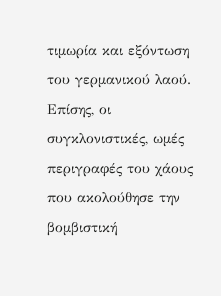τιμωρία και εξόντωση του γερμανικού λαού. Επίσης, οι συγκλονιστικές, ωμές περιγραφές του χάους που ακολούθησε την βομβιστική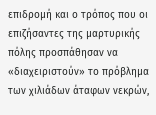επιδρομή και ο τρόπος που οι επιζήσαντες της μαρτυρικής πόλης προσπάθησαν να «διαχειριστούν» το πρόβλημα των χιλιάδων άταφων νεκρών,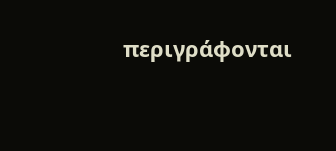περιγράφονται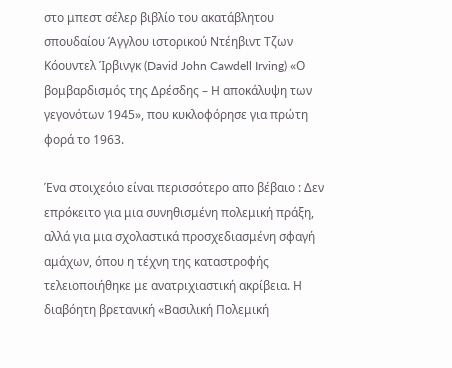στο μπεστ σέλερ βιβλίο του ακατάβλητου σπουδαίου Άγγλου ιστορικού Ντέηβιντ Τζων Κόουντελ Ίρβινγκ (David John Cawdell Irving) «Ο βομβαρδισμός της Δρέσδης – Η αποκάλυψη των γεγονότων 1945», που κυκλοφόρησε για πρώτη φορά το 1963.

Ένα στοιχεόιο είναι περισσότερο απο βέβαιο : Δεν επρόκειτο για μια συνηθισμένη πολεμική πράξη, αλλά για μια σχολαστικά προσχεδιασμένη σφαγή αμάχων, όπου η τέχνη της καταστροφής τελειοποιήθηκε με ανατριχιαστική ακρίβεια. Η διαβόητη βρετανική «Βασιλική Πολεμική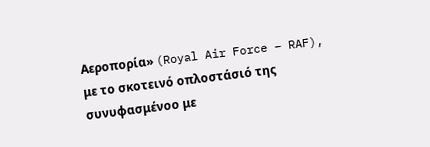Αεροπορία» (Royal Air Force – RAF), με το σκοτεινό οπλοστάσιό της συνυφασμένοο με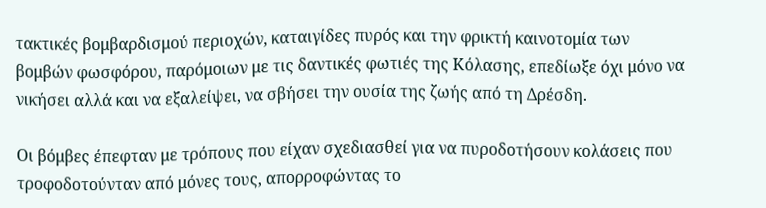τακτικές βομβαρδισμού περιοχών, καταιγίδες πυρός και την φρικτή καινοτομία των βομβών φωσφόρου, παρόμοιων με τις δαντικές φωτιές της Κόλασης, επεδίωξε όχι μόνο να νικήσει αλλά και να εξαλείψει, να σβήσει την ουσία της ζωής από τη Δρέσδη.

Οι βόμβες έπεφταν με τρόπους που είχαν σχεδιασθεί για να πυροδοτήσουν κολάσεις που τροφοδοτούνταν από μόνες τους, απορροφώντας το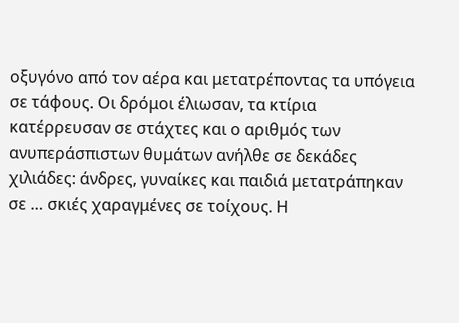οξυγόνο από τον αέρα και μετατρέποντας τα υπόγεια σε τάφους. Οι δρόμοι έλιωσαν, τα κτίρια κατέρρευσαν σε στάχτες και ο αριθμός των ανυπεράσπιστων θυμάτων ανήλθε σε δεκάδες χιλιάδες: άνδρες, γυναίκες και παιδιά μετατράπηκαν σε … σκιές χαραγμένες σε τοίχους. Η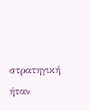στρατηγική ήταν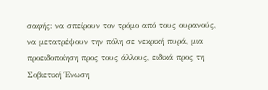σαφής: να σπείρουν τον τρόμο από τους ουρανούς, να μετατρέψουν την πόλη σε νεκρική πυρά, μια προειδοποίηση προς τους άλλους, ειδικά προς τη Σοβιετική Ένωση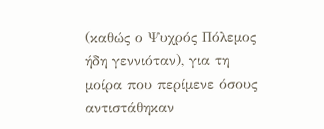(καθώς ο Ψυχρός Πόλεμος ήδη γεννιόταν), για τη μοίρα που περίμενε όσους αντιστάθηκαν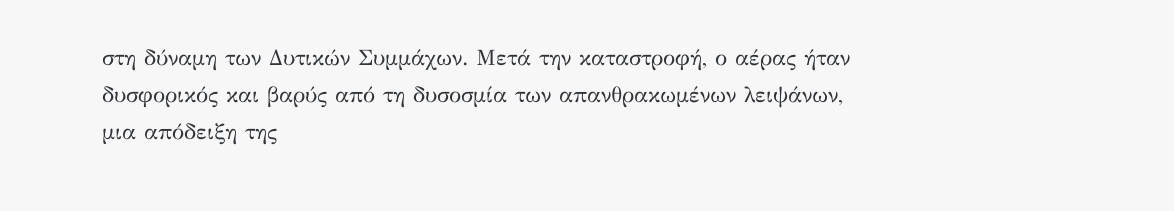στη δύναμη των Δυτικών Συμμάχων. Μετά την καταστροφή, ο αέρας ήταν δυσφορικός και βαρύς από τη δυσοσμία των απανθρακωμένων λειψάνων, μια απόδειξη της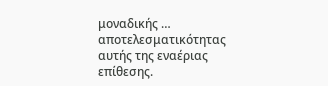μοναδικής … αποτελεσματικότητας αυτής της εναέριας επίθεσης.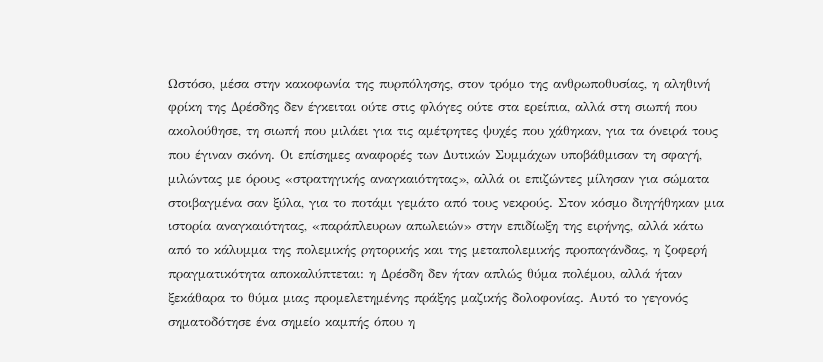Ωστόσο, μέσα στην κακοφωνία της πυρπόλησης, στον τρόμο της ανθρωποθυσίας, η αληθινή φρίκη της Δρέσδης δεν έγκειται ούτε στις φλόγες ούτε στα ερείπια, αλλά στη σιωπή που ακολούθησε, τη σιωπή που μιλάει για τις αμέτρητες ψυχές που χάθηκαν, για τα όνειρά τους που έγιναν σκόνη. Οι επίσημες αναφορές των Δυτικών Συμμάχων υποβάθμισαν τη σφαγή, μιλώντας με όρους «στρατηγικής αναγκαιότητας», αλλά οι επιζώντες μίλησαν για σώματα στοιβαγμένα σαν ξύλα, για το ποτάμι γεμάτο από τους νεκρούς. Στον κόσμο διηγήθηκαν μια ιστορία αναγκαιότητας, «παράπλευρων απωλειών» στην επιδίωξη της ειρήνης, αλλά κάτω από το κάλυμμα της πολεμικής ρητορικής και της μεταπολεμικής προπαγάνδας, η ζοφερή πραγματικότητα αποκαλύπτεται: η Δρέσδη δεν ήταν απλώς θύμα πολέμου, αλλά ήταν ξεκάθαρα το θύμα μιας προμελετημένης πράξης μαζικής δολοφονίας. Αυτό το γεγονός σηματοδότησε ένα σημείο καμπής όπου η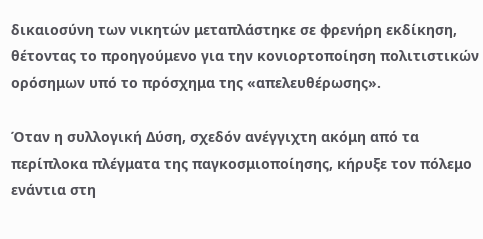δικαιοσύνη των νικητών μεταπλάστηκε σε φρενήρη εκδίκηση, θέτοντας το προηγούμενο για την κονιορτοποίηση πολιτιστικών ορόσημων υπό το πρόσχημα της «απελευθέρωσης».

Όταν η συλλογική Δύση, σχεδόν ανέγγιχτη ακόμη από τα περίπλοκα πλέγματα της παγκοσμιοποίησης, κήρυξε τον πόλεμο ενάντια στη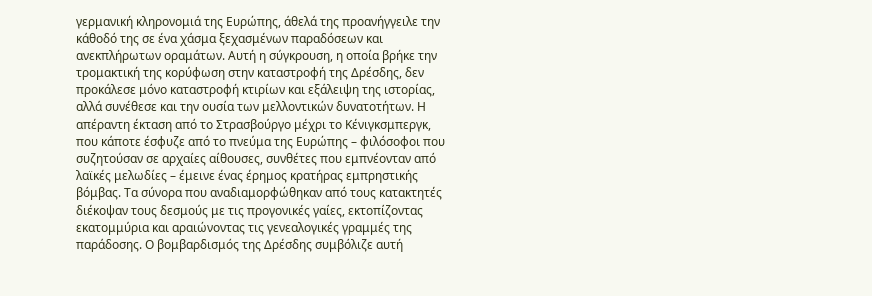γερμανική κληρονομιά της Ευρώπης, άθελά της προανήγγειλε την κάθοδό της σε ένα χάσμα ξεχασμένων παραδόσεων και ανεκπλήρωτων οραμάτων. Αυτή η σύγκρουση, η οποία βρήκε την τρομακτική της κορύφωση στην καταστροφή της Δρέσδης, δεν προκάλεσε μόνο καταστροφή κτιρίων και εξάλειψη της ιστορίας, αλλά συνέθεσε και την ουσία των μελλοντικών δυνατοτήτων. Η απέραντη έκταση από το Στρασβούργο μέχρι το Κένιγκσμπεργκ, που κάποτε έσφυζε από το πνεύμα της Ευρώπης – φιλόσοφοι που συζητούσαν σε αρχαίες αίθουσες, συνθέτες που εμπνέονταν από λαϊκές μελωδίες – έμεινε ένας έρημος κρατήρας εμπρηστικής βόμβας. Τα σύνορα που αναδιαμορφώθηκαν από τους κατακτητές διέκοψαν τους δεσμούς με τις προγονικές γαίες, εκτοπίζοντας εκατομμύρια και αραιώνοντας τις γενεαλογικές γραμμές της παράδοσης. Ο βομβαρδισμός της Δρέσδης συμβόλιζε αυτή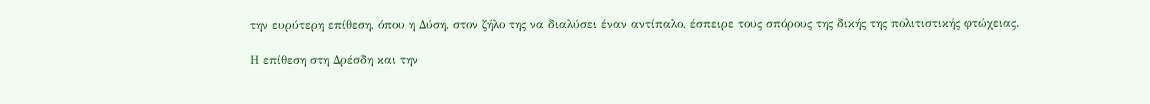την ευρύτερη επίθεση, όπου η Δύση, στον ζήλο της να διαλύσει έναν αντίπαλο, έσπειρε τους σπόρους της δικής της πολιτιστικής φτώχειας.

Η επίθεση στη Δρέσδη και την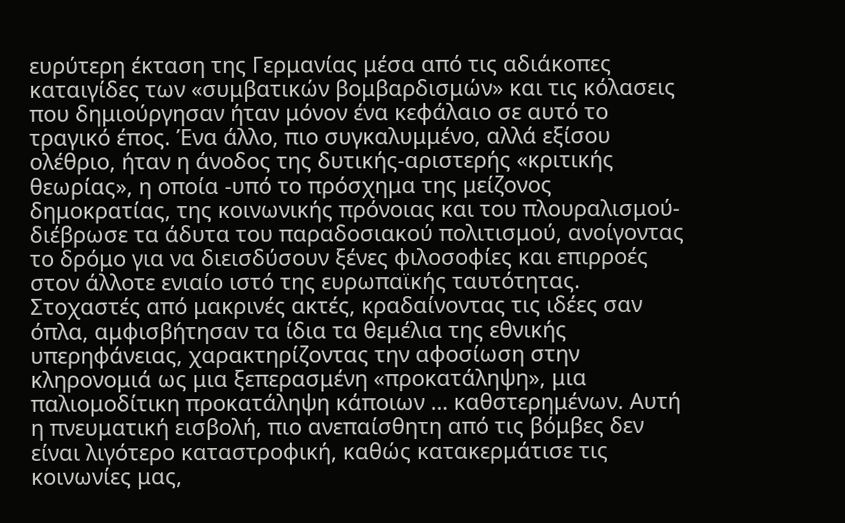ευρύτερη έκταση της Γερμανίας μέσα από τις αδιάκοπες καταιγίδες των «συμβατικών βομβαρδισμών» και τις κόλασεις που δημιούργησαν ήταν μόνον ένα κεφάλαιο σε αυτό το τραγικό έπος. Ένα άλλο, πιο συγκαλυμμένο, αλλά εξίσου ολέθριο, ήταν η άνοδος της δυτικής-αριστερής «κριτικής θεωρίας», η οποία -υπό το πρόσχημα της μείζονος δημοκρατίας, της κοινωνικής πρόνοιας και του πλουραλισμού- διέβρωσε τα άδυτα του παραδοσιακού πολιτισμού, ανοίγοντας το δρόμο για να διεισδύσουν ξένες φιλοσοφίες και επιρροές στον άλλοτε ενιαίο ιστό της ευρωπαϊκής ταυτότητας. Στοχαστές από μακρινές ακτές, κραδαίνοντας τις ιδέες σαν όπλα, αμφισβήτησαν τα ίδια τα θεμέλια της εθνικής υπερηφάνειας, χαρακτηρίζοντας την αφοσίωση στην κληρονομιά ως μια ξεπερασμένη «προκατάληψη», μια παλιομοδίτικη προκατάληψη κάποιων … καθστερημένων. Αυτή η πνευματική εισβολή, πιο ανεπαίσθητη από τις βόμβες δεν είναι λιγότερο καταστροφική, καθώς κατακερμάτισε τις κοινωνίες μας,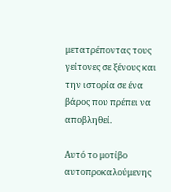μετατρέποντας τους γείτονες σε ξένους και την ιστορία σε ένα βάρος που πρέπει να αποβληθεί.

Αυτό το μοτίβο αυτοπροκαλούμενης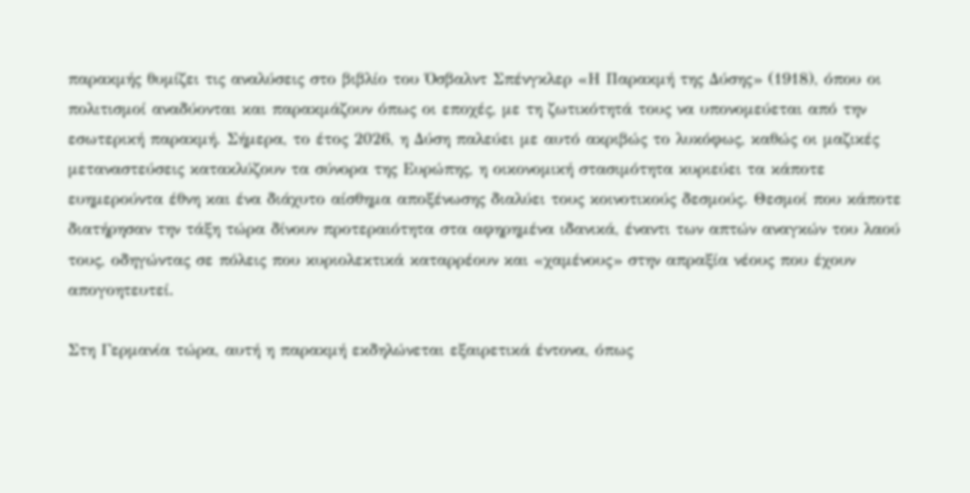παρακμής θυμίζει τις αναλύσεις στο βιβλίο του Όσβαλντ Σπένγκλερ «Η Παρακμή της Δύσης» (1918), όπου οι πολιτισμοί αναδύονται και παρακμάζουν όπως οι εποχές, με τη ζωτικότητά τους να υπονομεύεται από την εσωτερική παρακμή. Σήμερα, το έτος 2026, η Δύση παλεύει με αυτό ακριβώς το λυκόφως, καθώς οι μαζικές μεταναστεύσεις κατακλύζουν τα σύνορα της Ευρώπης, η οικονομική στασιμότητα κυριεύει τα κάποτε ευημερούντα έθνη και ένα διάχυτο αίσθημα αποξένωσης διαλύει τους κοινοτικούς δεσμούς. Θεσμοί που κάποτε διατήρησαν την τάξη τώρα δίνουν προτεραιότητα στα αφηρημένα ιδανικά, έναντι των απτών αναγκών του λαού τους, οδηγώντας σε πόλεις που κυριολεκτικά καταρρέουν και «χαμένους» στην απραξία νέους που έχουν απογοητευτεί.

Στη Γερμανία τώρα, αυτή η παρακμή εκδηλώνεται εξαιρετικά έντονα, όπως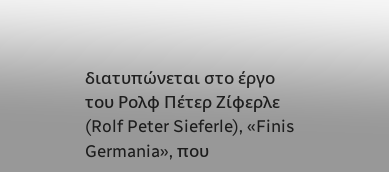διατυπώνεται στο έργο του Ρολφ Πέτερ Ζίφερλε (Rolf Peter Sieferle), «Finis Germania», που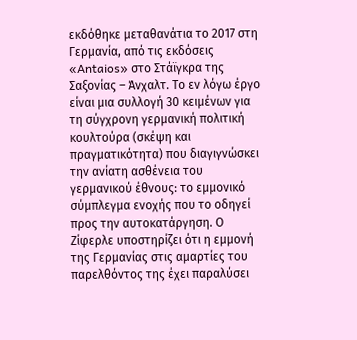εκδόθηκε μεταθανάτια το 2017 στη Γερμανία, από τις εκδόσεις «Antaios» στο Στάϊγκρα της Σαξονίας – Άνχαλτ. Το εν λόγω έργο είναι μια συλλογή 30 κειμένων για τη σύγχρονη γερμανική πολιτική κουλτούρα (σκέψη και πραγματικότητα) που διαγιγνώσκει την ανίατη ασθένεια του γερμανικού έθνους: το εμμονικό σύμπλεγμα ενοχής που το οδηγεί προς την αυτοκατάργηση. Ο Ζίφερλε υποστηρίζει ότι η εμμονή της Γερμανίας στις αμαρτίες του παρελθόντος της έχει παραλύσει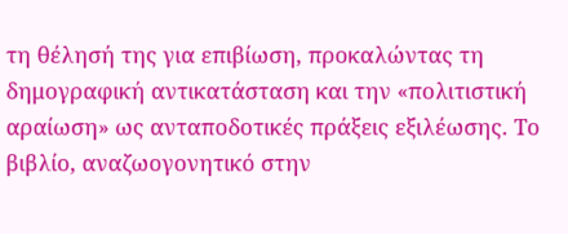τη θέλησή της για επιβίωση, προκαλώντας τη δημογραφική αντικατάσταση και την «πολιτιστική αραίωση» ως ανταποδοτικές πράξεις εξιλέωσης. Το βιβλίο, αναζωογονητικό στην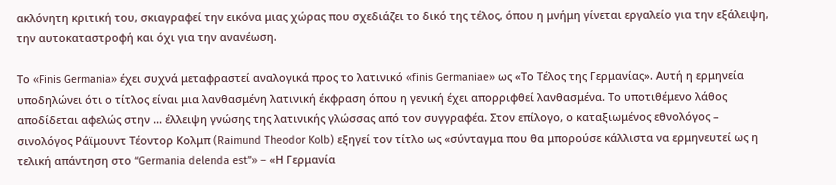ακλόνητη κριτική του, σκιαγραφεί την εικόνα μιας χώρας που σχεδιάζει το δικό της τέλος, όπου η μνήμη γίνεται εργαλείο για την εξάλειψη, την αυτοκαταστροφή και όχι για την ανανέωση.

Το «Finis Germania» έχει συχνά μεταφραστεί αναλογικά προς το λατινικό «finis Germaniae» ως «Το Τέλος της Γερμανίας». Αυτή η ερμηνεία υποδηλώνει ότι ο τίτλος είναι μια λανθασμένη λατινική έκφραση όπου η γενική έχει απορριφθεί λανθασμένα. Το υποτιθέμενο λάθος αποδίδεται αφελώς στην … έλλειψη γνώσης της λατινικής γλώσσας από τον συγγραφέα. Στον επίλογο, ο καταξιωμένος εθνολόγος – σινολόγος Ράϊμουντ Τέοντορ Κολμπ (Raimund Theodor Kolb) εξηγεί τον τίτλο ως «σύνταγμα που θα μπορούσε κάλλιστα να ερμηνευτεί ως η τελική απάντηση στο “Germania delenda est”» – «Η Γερμανία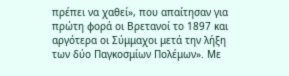πρέπει να χαθεί», που απαίτησαν για πρώτη φορά οι Βρετανοί το 1897 και αργότερα οι Σύμμαχοι μετά την λήξη των δύο Παγκοσμίων Πολέμων». Με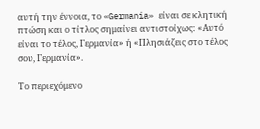αυτή την έννοια, το «Germania» είναι σε κλητική πτώση και ο τίτλος σημαίνει αντιστοίχως: «Αυτό είναι το τέλος, Γερμανία» ή «Πλησιάζεις στο τέλος σου, Γερμανία».

Το περιεχόμενο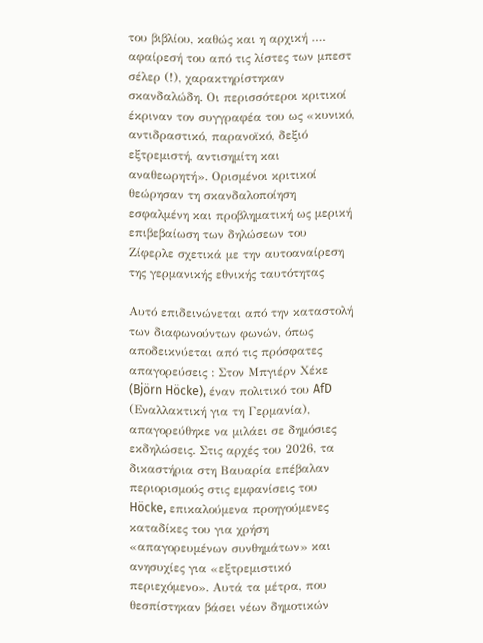του βιβλίου, καθώς και η αρχική …. αφαίρεσή του από τις λίστες των μπεστ σέλερ (!), χαρακτηρίστηκαν σκανδαλώδη. Οι περισσότεροι κριτικοί έκριναν τον συγγραφέα του ως «κυνικό, αντιδραστικό, παρανοϊκό, δεξιό εξτρεμιστή, αντισημίτη και αναθεωρητή». Ορισμένοι κριτικοί θεώρησαν τη σκανδαλοποίηση εσφαλμένη και προβληματική ως μερική επιβεβαίωση των δηλώσεων του Ζίφερλε σχετικά με την αυτοαναίρεση της γερμανικής εθνικής ταυτότητας

Αυτό επιδεινώνεται από την καταστολή των διαφωνούντων φωνών, όπως αποδεικνύεται από τις πρόσφατες απαγορεύσεις : Στον Μπγιέρν Χέκε (Björn Höcke), έναν πολιτικό του AfD (Εναλλακτική για τη Γερμανία), απαγορεύθηκε να μιλάει σε δημόσιες εκδηλώσεις. Στις αρχές του 2026, τα δικαστήρια στη Βαυαρία επέβαλαν περιορισμούς στις εμφανίσεις του Höcke, επικαλούμενα προηγούμενες καταδίκες του για χρήση «απαγορευμένων συνθημάτων» και ανησυχίες για «εξτρεμιστικό περιεχόμενο». Αυτά τα μέτρα, που θεσπίστηκαν βάσει νέων δημοτικών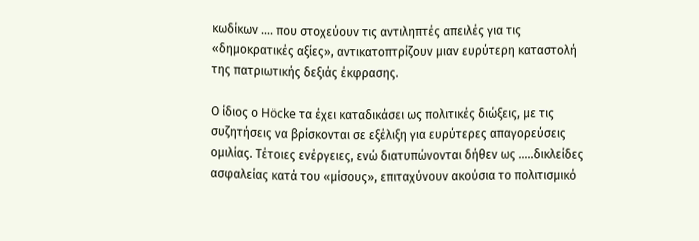κωδίκων …. που στοχεύουν τις αντιληπτές απειλές για τις «δημοκρατικές αξίες», αντικατοπτρίζουν μιαν ευρύτερη καταστολή της πατριωτικής δεξιάς έκφρασης.

Ο ίδιος ο Höcke τα έχει καταδικάσει ως πολιτικές διώξεις, με τις συζητήσεις να βρίσκονται σε εξέλιξη για ευρύτερες απαγορεύσεις ομιλίας. Τέτοιες ενέργειες, ενώ διατυπώνονται δήθεν ως …..δικλείδες ασφαλείας κατά του «μίσους», επιταχύνουν ακούσια το πολιτισμικό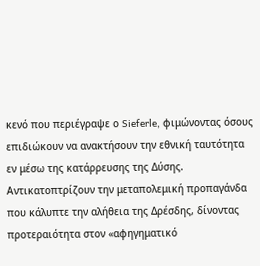κενό που περιέγραψε ο Sieferle, φιμώνοντας όσους επιδιώκουν να ανακτήσουν την εθνική ταυτότητα εν μέσω της κατάρρευσης της Δύσης. Αντικατοπτρίζουν την μεταπολεμική προπαγάνδα που κάλυπτε την αλήθεια της Δρέσδης, δίνοντας προτεραιότητα στον «αφηγηματικό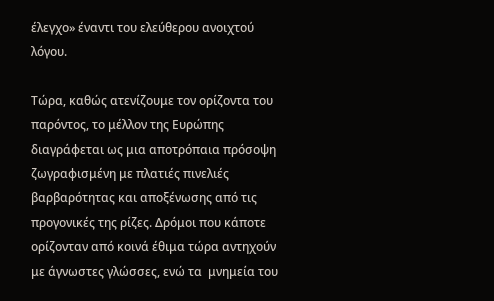έλεγχο» έναντι του ελεύθερου ανοιχτού λόγου.

Τώρα, καθώς ατενίζουμε τον ορίζοντα του παρόντος, το μέλλον της Ευρώπης διαγράφεται ως μια αποτρόπαια πρόσοψη ζωγραφισμένη με πλατιές πινελιές βαρβαρότητας και αποξένωσης από τις προγονικές της ρίζες. Δρόμοι που κάποτε ορίζονταν από κοινά έθιμα τώρα αντηχούν με άγνωστες γλώσσες, ενώ τα  μνημεία του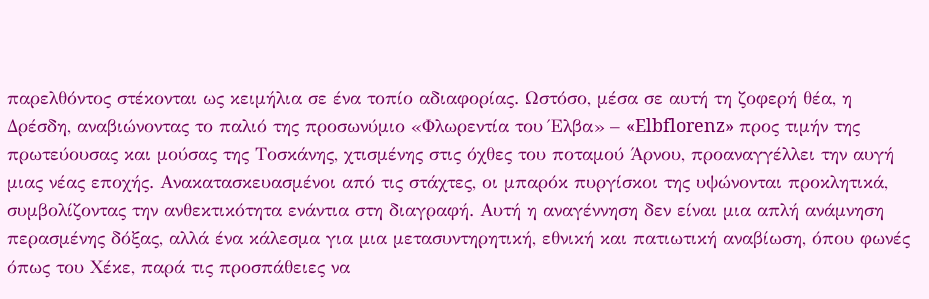παρελθόντος στέκονται ως κειμήλια σε ένα τοπίο αδιαφορίας. Ωστόσο, μέσα σε αυτή τη ζοφερή θέα, η Δρέσδη, αναβιώνοντας το παλιό της προσωνύμιο «Φλωρεντία του Έλβα» – «Elbflorenz» προς τιμήν της πρωτεύουσας και μούσας της Τοσκάνης, χτισμένης στις όχθες του ποταμού Άρνου, προαναγγέλλει την αυγή μιας νέας εποχής. Ανακατασκευασμένοι από τις στάχτες, οι μπαρόκ πυργίσκοι της υψώνονται προκλητικά, συμβολίζοντας την ανθεκτικότητα ενάντια στη διαγραφή. Αυτή η αναγέννηση δεν είναι μια απλή ανάμνηση περασμένης δόξας, αλλά ένα κάλεσμα για μια μετασυντηρητική, εθνική και πατιωτική αναβίωση, όπου φωνές όπως του Χέκε, παρά τις προσπάθειες να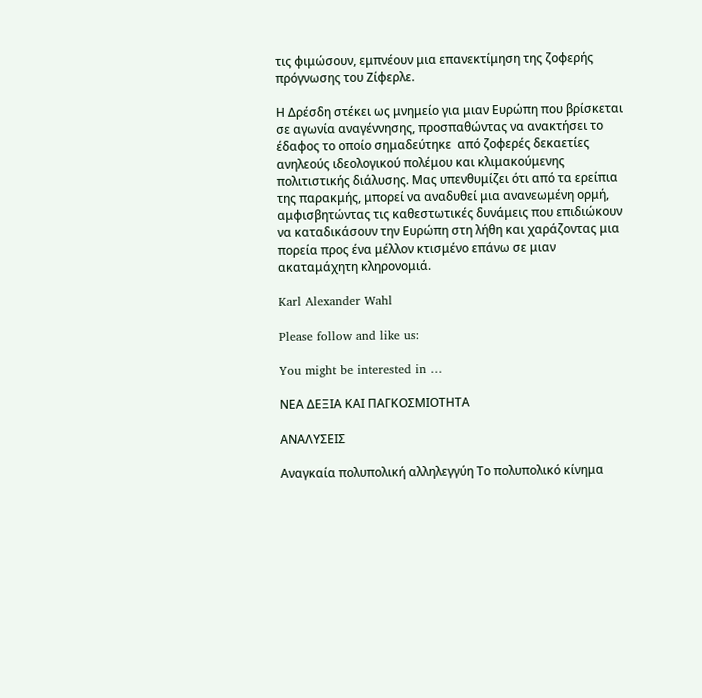τις φιμώσουν, εμπνέουν μια επανεκτίμηση της ζοφερής πρόγνωσης του Ζίφερλε.

Η Δρέσδη στέκει ως μνημείο για μιαν Ευρώπη που βρίσκεται σε αγωνία αναγέννησης, προσπαθώντας να ανακτήσει το έδαφος το οποίο σημαδεύτηκε  από ζοφερές δεκαετίες ανηλεούς ιδεολογικού πολέμου και κλιμακούμενης πολιτιστικής διάλυσης. Μας υπενθυμίζει ότι από τα ερείπια της παρακμής, μπορεί να αναδυθεί μια ανανεωμένη ορμή, αμφισβητώντας τις καθεστωτικές δυνάμεις που επιδιώκουν να καταδικάσουν την Ευρώπη στη λήθη και χαράζοντας μια πορεία προς ένα μέλλον κτισμένο επάνω σε μιαν ακαταμάχητη κληρονομιά.

Karl Alexander Wahl

Please follow and like us:

You might be interested in …

ΝΕΑ ΔΕΞΙΑ ΚΑΙ ΠΑΓΚΟΣΜΙΟΤΗΤΑ

ΑΝΑΛΥΣΕΙΣ

Αναγκαία πολυπολική αλληλεγγύη Το πολυπολικό κίνημα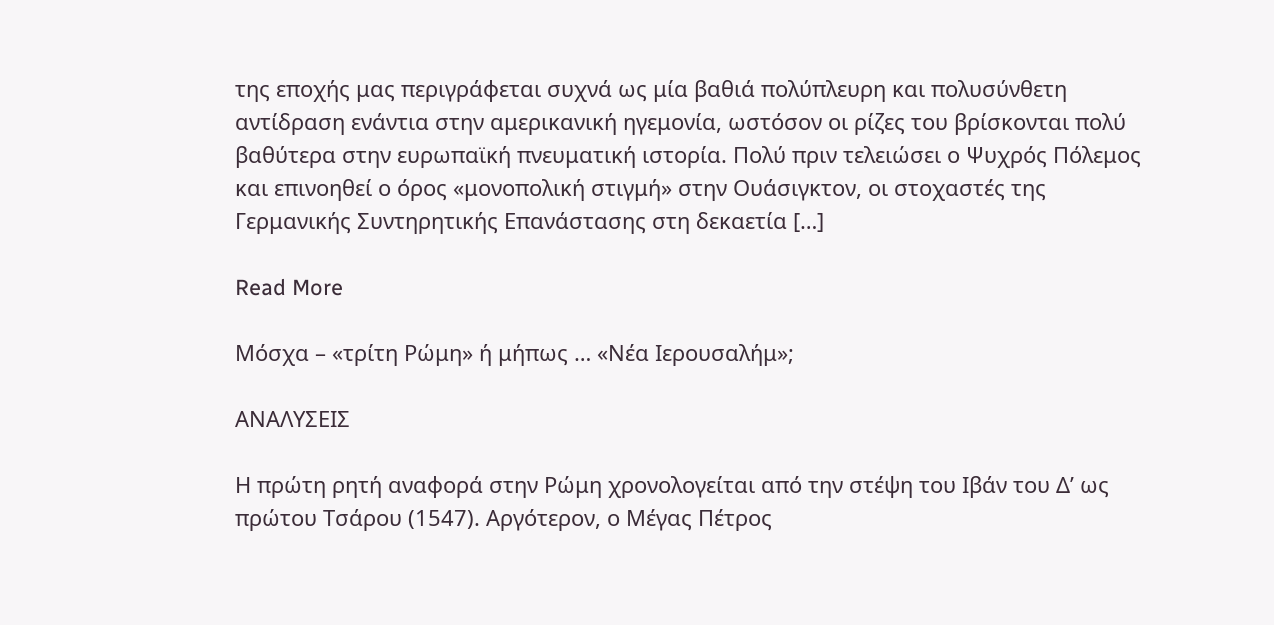της εποχής μας περιγράφεται συχνά ως μία βαθιά πολύπλευρη και πολυσύνθετη αντίδραση ενάντια στην αμερικανική ηγεμονία, ωστόσον οι ρίζες του βρίσκονται πολύ βαθύτερα στην ευρωπαϊκή πνευματική ιστορία. Πολύ πριν τελειώσει ο Ψυχρός Πόλεμος και επινοηθεί ο όρος «μονοπολική στιγμή» στην Ουάσιγκτον, οι στοχαστές της Γερμανικής Συντηρητικής Επανάστασης στη δεκαετία […]

Read More

Μόσχα – «τρίτη Ρώμη» ή μήπως … «Νέα Ιερουσαλήμ»;

ΑΝΑΛΥΣΕΙΣ

Η πρώτη ρητή αναφορά στην Ρώμη χρονολογείται από την στέψη του Ιβάν του Δ’ ως πρώτου Τσάρου (1547). Αργότερον, ο Μέγας Πέτρος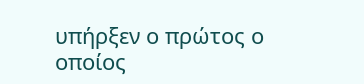υπήρξεν ο πρώτος ο οποίος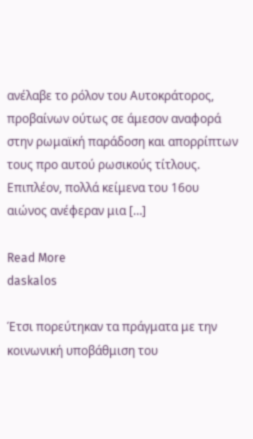ανέλαβε το ρόλον του Αυτοκράτορος, προβαίνων ούτως σε άμεσον αναφορά στην ρωμαϊκή παράδοση και απορρίπτων τους προ αυτού ρωσικούς τίτλους. Επιπλέον, πολλά κείμενα του 16ου αιώνος ανέφεραν μια […]

Read More
daskalos

Έτσι πορεύτηκαν τα πράγματα με την κοινωνική υποβάθμιση του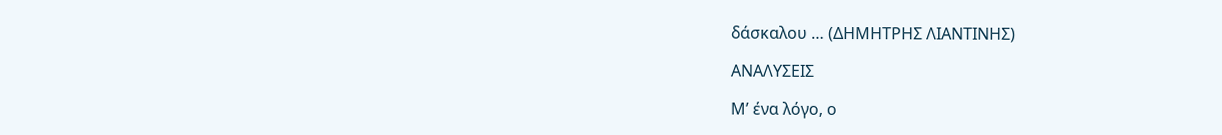δάσκαλου … (ΔΗΜΗΤΡΗΣ ΛΙΑΝΤΙΝΗΣ)

ΑΝΑΛΥΣΕΙΣ

Μ’ ένα λόγο, ο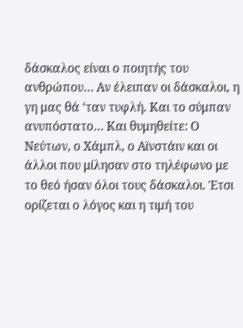δάσκαλος είναι ο ποιητής του ανθρώπου… Αν έλειπαν οι δάσκαλοι, η γη μας θά ‘ταν τυφλή. Και το σύμπαν ανυπόστατο… Και θυμηθείτε: Ο Νεύτων, ο Χάμπλ, ο Αϊνστάιν και οι άλλοι που μίλησαν στο τηλέφωνο με το θεό ήσαν όλοι τους δάσκαλοι. Έτσι ορίζεται ο λόγος και η τιμή του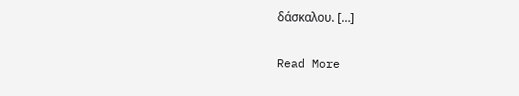δάσκαλου. […]

Read More